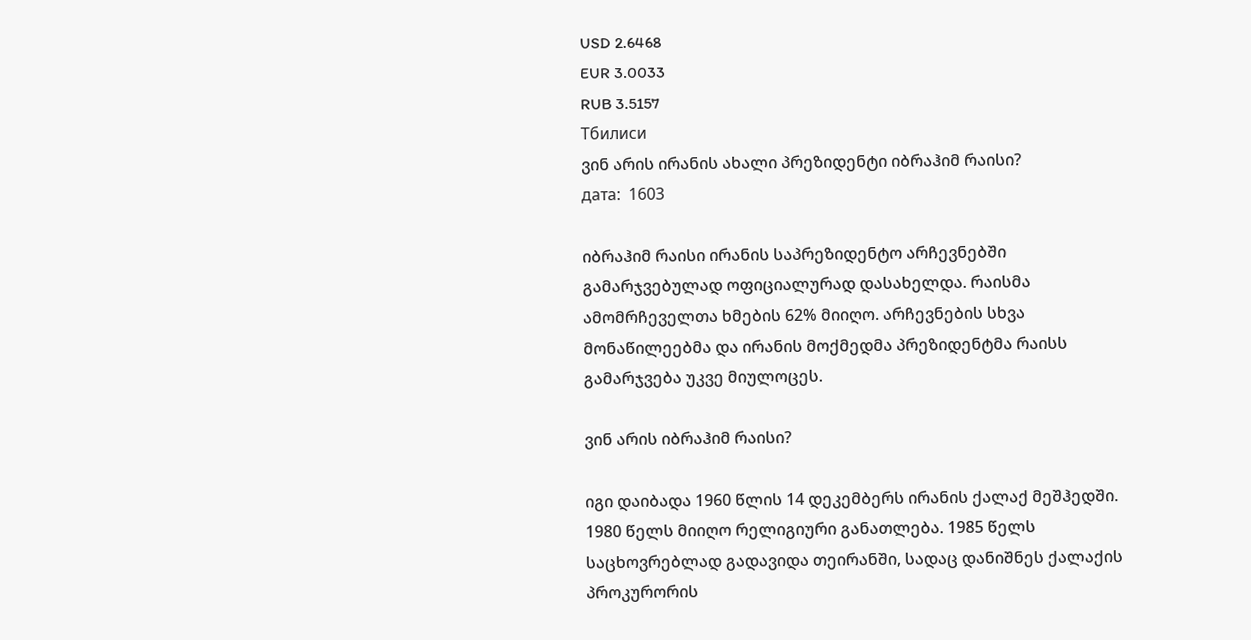USD 2.6468
EUR 3.0033
RUB 3.5157
Тбилиси
ვინ არის ირანის ახალი პრეზიდენტი იბრაჰიმ რაისი?
дата:  1603

იბრაჰიმ რაისი ირანის საპრეზიდენტო არჩევნებში გამარჯვებულად ოფიციალურად დასახელდა. რაისმა ამომრჩეველთა ხმების 62% მიიღო. არჩევნების სხვა მონაწილეებმა და ირანის მოქმედმა პრეზიდენტმა რაისს გამარჯვება უკვე მიულოცეს.

ვინ არის იბრაჰიმ რაისი?

იგი დაიბადა 1960 წლის 14 დეკემბერს ირანის ქალაქ მეშჰედში. 1980 წელს მიიღო რელიგიური განათლება. 1985 წელს საცხოვრებლად გადავიდა თეირანში, სადაც დანიშნეს ქალაქის პროკურორის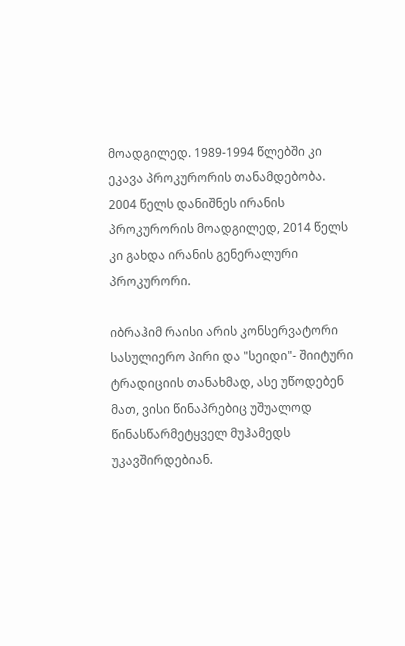მოადგილედ. 1989-1994 წლებში კი ეკავა პროკურორის თანამდებობა. 2004 წელს დანიშნეს ირანის პროკურორის მოადგილედ, 2014 წელს კი გახდა ირანის გენერალური პროკურორი.

იბრაჰიმ რაისი არის კონსერვატორი სასულიერო პირი და "სეიდი"- შიიტური ტრადიციის თანახმად, ასე უწოდებენ მათ, ვისი წინაპრებიც უშუალოდ წინასწარმეტყველ მუჰამედს უკავშირდებიან.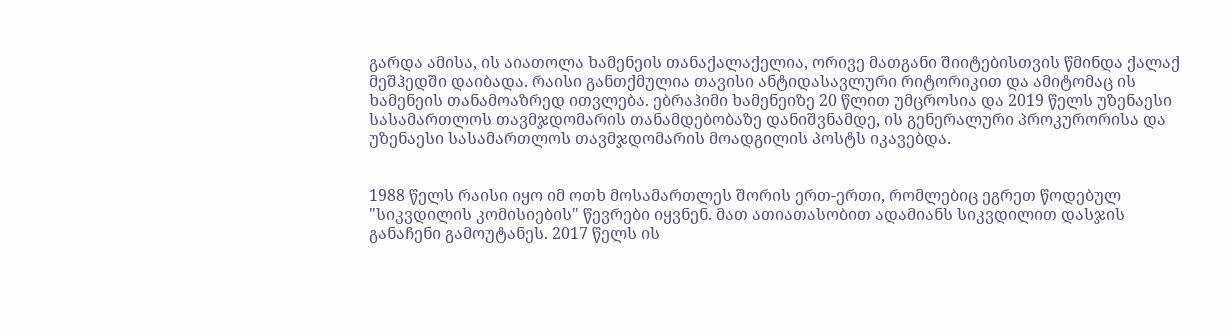გარდა ამისა, ის აიათოლა ხამენეის თანაქალაქელია, ორივე მათგანი შიიტებისთვის წმინდა ქალაქ მეშჰედში დაიბადა. რაისი განთქმულია თავისი ანტიდასავლური რიტორიკით და ამიტომაც ის ხამენეის თანამოაზრედ ითვლება. ებრაჰიმი ხამენეიზე 20 წლით უმცროსია და 2019 წელს უზენაესი სასამართლოს თავმჯდომარის თანამდებობაზე დანიშვნამდე, ის გენერალური პროკურორისა და უზენაესი სასამართლოს თავმჯდომარის მოადგილის პოსტს იკავებდა.


1988 წელს რაისი იყო იმ ოთხ მოსამართლეს შორის ერთ-ერთი, რომლებიც ეგრეთ წოდებულ "სიკვდილის კომისიების" წევრები იყვნენ. მათ ათიათასობით ადამიანს სიკვდილით დასჯის განაჩენი გამოუტანეს. 2017 წელს ის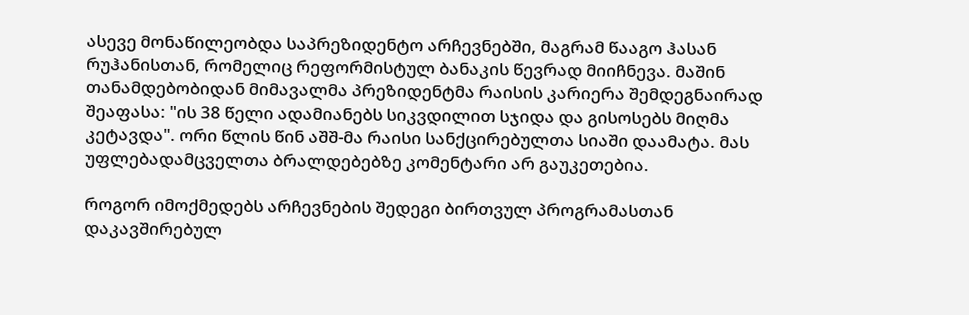ასევე მონაწილეობდა საპრეზიდენტო არჩევნებში, მაგრამ წააგო ჰასან რუჰანისთან, რომელიც რეფორმისტულ ბანაკის წევრად მიიჩნევა. მაშინ თანამდებობიდან მიმავალმა პრეზიდენტმა რაისის კარიერა შემდეგნაირად შეაფასა: "ის 38 წელი ადამიანებს სიკვდილით სჯიდა და გისოსებს მიღმა კეტავდა". ორი წლის წინ აშშ-მა რაისი სანქცირებულთა სიაში დაამატა. მას უფლებადამცველთა ბრალდებებზე კომენტარი არ გაუკეთებია.

როგორ იმოქმედებს არჩევნების შედეგი ბირთვულ პროგრამასთან დაკავშირებულ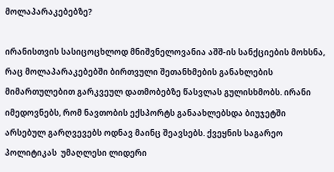მოლაპარაკებებზე?

ირანისთვის სასიცოცხლოდ მნიშვნელოვანია აშშ-ის სანქციების მოხსნა, რაც მოლაპარაკებებში ბირთვული შეთანხმების განახლების მიმართულებით გარკვეულ დათმობებზე წასვლას გულისხმობს. ირანი იმედოვნებს, რომ ნავთობის ექსპორტს განაახლებსდა ბიუჯეტში არსებულ გარღვევებს ოდნავ მაინც შეავსებს. ქვეყნის საგარეო პოლიტიკას  უმაღლესი ლიდერი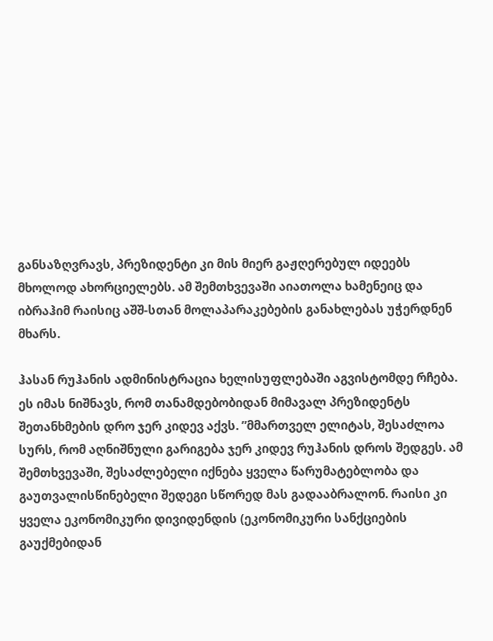განსაზღვრავს, პრეზიდენტი კი მის მიერ გაჟღერებულ იდეებს მხოლოდ ახორციელებს. ამ შემთხვევაში აიათოლა ხამენეიც და იბრაჰიმ რაისიც აშშ-სთან მოლაპარაკებების განახლებას უჭერდნენ მხარს.

ჰასან რუჰანის ადმინისტრაცია ხელისუფლებაში აგვისტომდე რჩება. ეს იმას ნიშნავს, რომ თანამდებობიდან მიმავალ პრეზიდენტს შეთანხმების დრო ჯერ კიდევ აქვს. ”მმართველ ელიტას, შესაძლოა სურს, რომ აღნიშნული გარიგება ჯერ კიდევ რუჰანის დროს შედგეს. ამ შემთხვევაში, შესაძლებელი იქნება ყველა წარუმატებლობა და გაუთვალისწინებელი შედეგი სწორედ მას გადააბრალონ. რაისი კი ყველა ეკონომიკური დივიდენდის (ეკონომიკური სანქციების გაუქმებიდან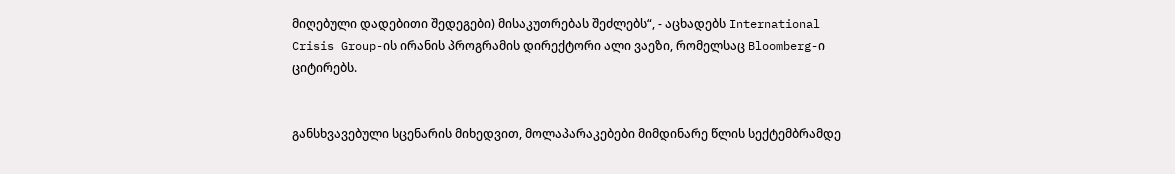მიღებული დადებითი შედეგები) მისაკუთრებას შეძლებს“, - აცხადებს International Crisis Group-ის ირანის პროგრამის დირექტორი ალი ვაეზი, რომელსაც Bloomberg-ი ციტირებს.


განსხვავებული სცენარის მიხედვით, მოლაპარაკებები მიმდინარე წლის სექტემბრამდე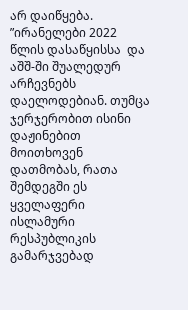არ დაიწყება. ”ირანელები 2022 წლის დასაწყისსა  და აშშ-ში შუალედურ არჩევნებს დაელოდებიან. თუმცა ჯერჯერობით ისინი დაჟინებით მოითხოვენ დათმობას, რათა შემდეგში ეს ყველაფერი ისლამური რესპუბლიკის გამარჯვებად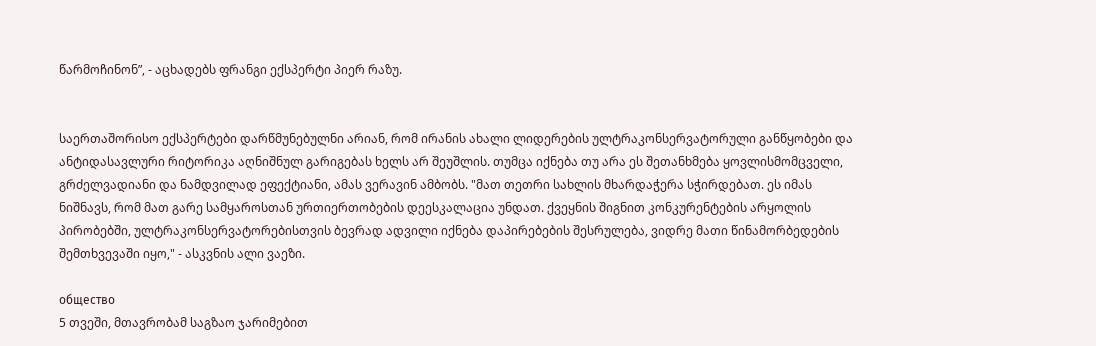წარმოჩინონ”, - აცხადებს ფრანგი ექსპერტი პიერ რაზუ.


საერთაშორისო ექსპერტები დარწმუნებულნი არიან, რომ ირანის ახალი ლიდერების ულტრაკონსერვატორული განწყობები და ანტიდასავლური რიტორიკა აღნიშნულ გარიგებას ხელს არ შეუშლის. თუმცა იქნება თუ არა ეს შეთანხმება ყოვლისმომცველი, გრძელვადიანი და ნამდვილად ეფექტიანი, ამას ვერავინ ამბობს. "მათ თეთრი სახლის მხარდაჭერა სჭირდებათ. ეს იმას ნიშნავს, რომ მათ გარე სამყაროსთან ურთიერთობების დეესკალაცია უნდათ. ქვეყნის შიგნით კონკურენტების არყოლის პირობებში, ულტრაკონსერვატორებისთვის ბევრად ადვილი იქნება დაპირებების შესრულება, ვიდრე მათი წინამორბედების შემთხვევაში იყო," - ასკვნის ალი ვაეზი.

общество
5 თვეში, მთავრობამ საგზაო ჯარიმებით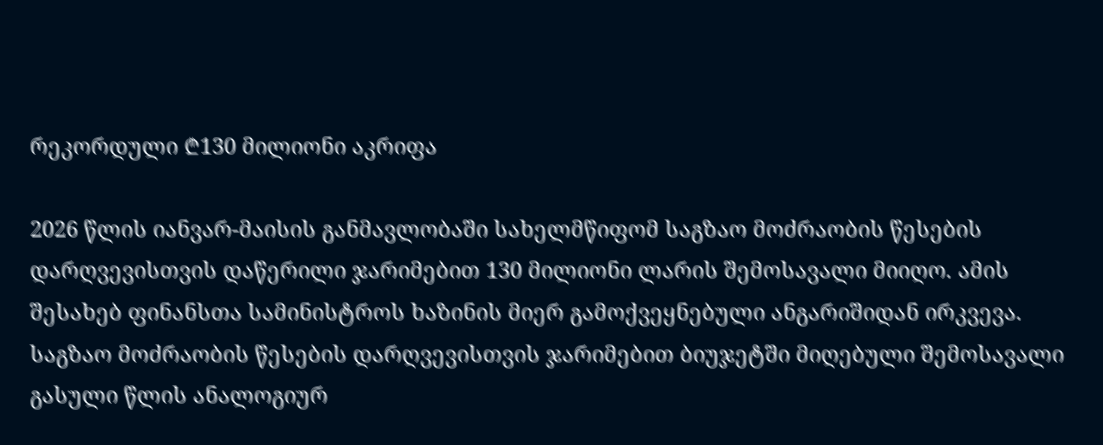რეკორდული ₾130 მილიონი აკრიფა

2026 წლის იანვარ-მაისის განმავლობაში სახელმწიფომ საგზაო მოძრაობის წესების დარღვევისთვის დაწერილი ჯარიმებით 130 მილიონი ლარის შემოსავალი მიიღო. ამის შესახებ ფინანსთა სამინისტროს ხაზინის მიერ გამოქვეყნებული ანგარიშიდან ირკვევა. საგზაო მოძრაობის წესების დარღვევისთვის ჯარიმებით ბიუჯეტში მიღებული შემოსავალი გასული წლის ანალოგიურ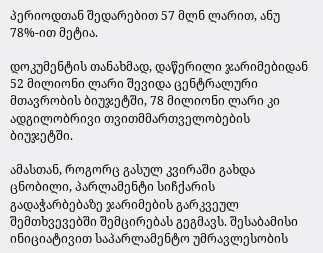პერიოდთან შედარებით 57 მლნ ლარით, ანუ 78%-ით მეტია.

დოკუმენტის თანახმად, დაწერილი ჯარიმებიდან 52 მილიონი ლარი შევიდა ცენტრალური მთავრობის ბიუჯეტში, 78 მილიონი ლარი კი ადგილობრივი თვითმმართველობების ბიუჯეტში.

ამასთან, როგორც გასულ კვირაში გახდა ცნობილი, პარლამენტი სიჩქარის გადაჭარბებაზე ჯარიმების გარკვეულ შემთხვევებში შემცირებას გეგმავს. შესაბამისი ინიციატივით საპარლამენტო უმრავლესობის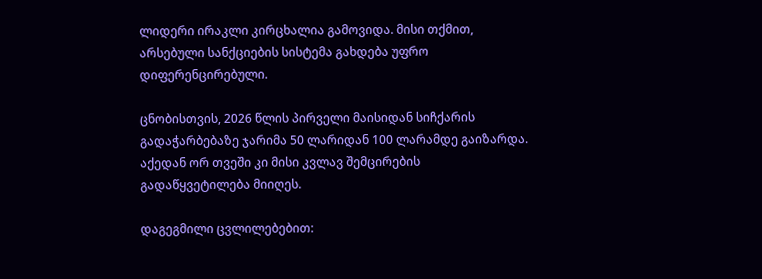ლიდერი ირაკლი კირცხალია გამოვიდა. მისი თქმით, არსებული სანქციების სისტემა გახდება უფრო დიფერენცირებული.

ცნობისთვის, 2026 წლის პირველი მაისიდან სიჩქარის გადაჭარბებაზე ჯარიმა 50 ლარიდან 100 ლარამდე გაიზარდა. აქედან ორ თვეში კი მისი კვლავ შემცირების გადაწყვეტილება მიიღეს.

დაგეგმილი ცვლილებებით: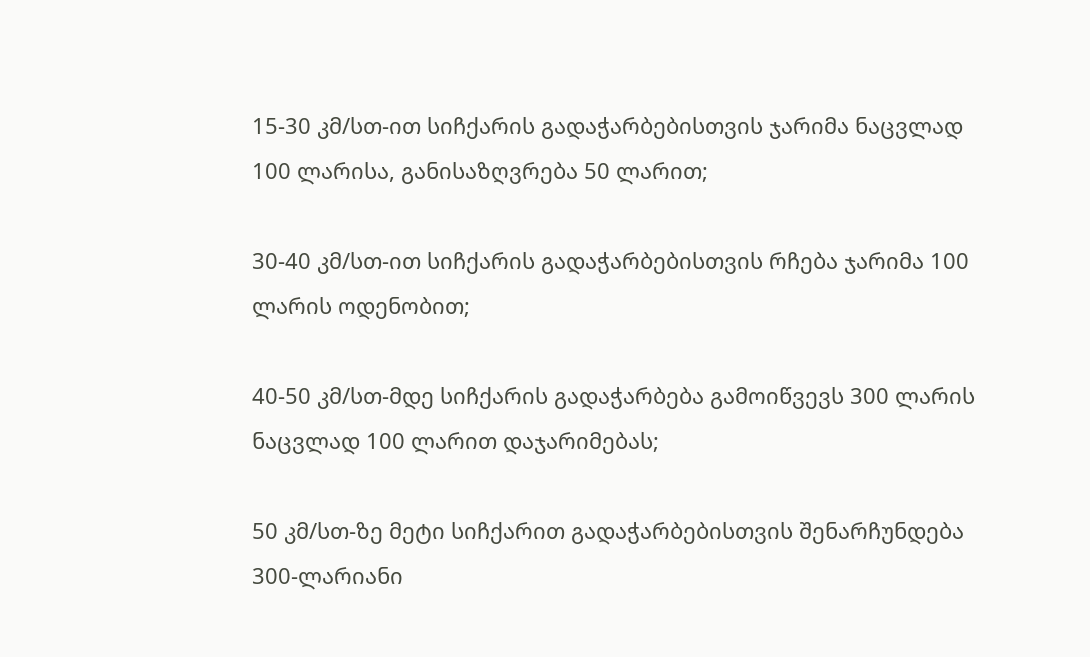15-30 კმ/სთ-ით სიჩქარის გადაჭარბებისთვის ჯარიმა ნაცვლად 100 ლარისა, განისაზღვრება 50 ლარით;

30-40 კმ/სთ-ით სიჩქარის გადაჭარბებისთვის რჩება ჯარიმა 100 ლარის ოდენობით;

40-50 კმ/სთ-მდე სიჩქარის გადაჭარბება გამოიწვევს 300 ლარის ნაცვლად 100 ლარით დაჯარიმებას;

50 კმ/სთ-ზე მეტი სიჩქარით გადაჭარბებისთვის შენარჩუნდება 300-ლარიანი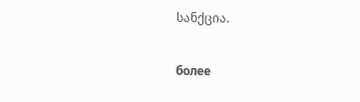სანქცია.

более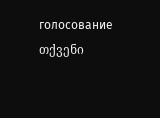голосование
თქვენი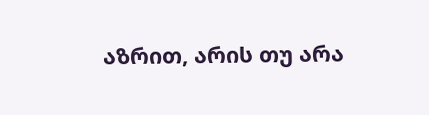აზრით, არის თუ არა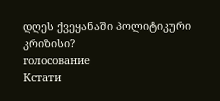დღეს ქვეყანაში პოლიტიკური კრიზისი?
голосование
Кстати